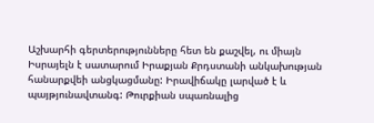Աշխարհի գերտերությունները հետ են քաշվել, ու միայն Իսրայելն է սատարում Իրաքյան Քրդստանի անկախության հանարքվեի անցկացմանը: Իրավիճակը լարված է և պայթյունավտանգ: Թուրքիան սպառնալից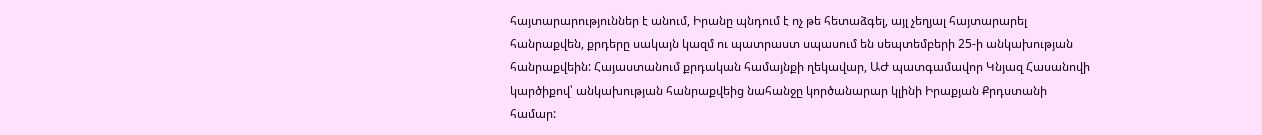հայտարարություններ է անում, Իրանը պնդում է ոչ թե հետաձգել, այլ չեղյալ հայտարարել հանրաքվեն, քրդերը սակայն կազմ ու պատրաստ սպասում են սեպտեմբերի 25-ի անկախության հանրաքվեին: Հայաստանում քրդական համայնքի ղեկավար, ԱԺ պատգամավոր Կնյազ Հասանովի կարծիքով՝ անկախության հանրաքվեից նահանջը կործանարար կլինի Իրաքյան Քրդստանի համար: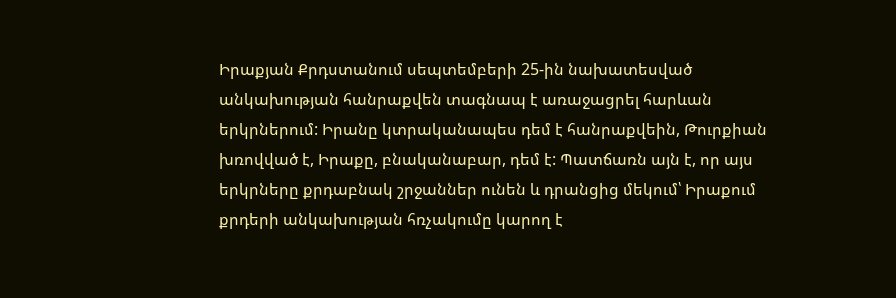Իրաքյան Քրդստանում սեպտեմբերի 25-ին նախատեսված անկախության հանրաքվեն տագնապ է առաջացրել հարևան երկրներում: Իրանը կտրականապես դեմ է հանրաքվեին, Թուրքիան խռովված է, Իրաքը, բնականաբար, դեմ է: Պատճառն այն է, որ այս երկրները քրդաբնակ շրջաններ ունեն և դրանցից մեկում՝ Իրաքում քրդերի անկախության հռչակումը կարող է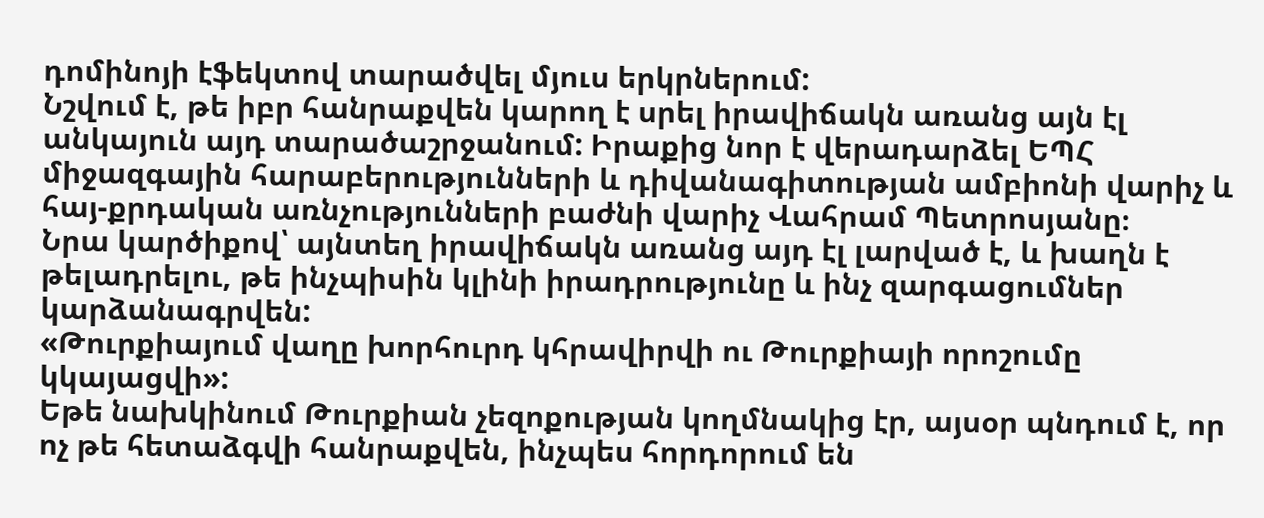դոմինոյի էֆեկտով տարածվել մյուս երկրներում:
Նշվում է, թե իբր հանրաքվեն կարող է սրել իրավիճակն առանց այն էլ անկայուն այդ տարածաշրջանում: Իրաքից նոր է վերադարձել ԵՊՀ միջազգային հարաբերությունների և դիվանագիտության ամբիոնի վարիչ և հայ-քրդական առնչությունների բաժնի վարիչ Վահրամ Պետրոսյանը։
Նրա կարծիքով՝ այնտեղ իրավիճակն առանց այդ էլ լարված է, և խաղն է թելադրելու, թե ինչպիսին կլինի իրադրությունը և ինչ զարգացումներ կարձանագրվեն:
«Թուրքիայում վաղը խորհուրդ կհրավիրվի ու Թուրքիայի որոշումը կկայացվի»:
Եթե նախկինում Թուրքիան չեզոքության կողմնակից էր, այսօր պնդում է, որ ոչ թե հետաձգվի հանրաքվեն, ինչպես հորդորում են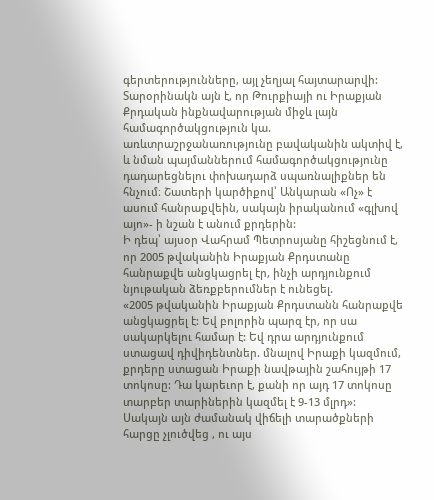գերտերությունները, այլ չեղյալ հայտարարվի:
Տարօրինակն այն է, որ Թուրքիայի ու Իրաքյան Քրդական ինքնավարության միջև լայն համագործակցություն կա. առևտրաշրջանառությունը բավականին ակտիվ է, և նման պայմաններում համագործակցությունը դադարեցնելու փոխադարձ սպառնալիքներ են հնչում։ Շատերի կարծիքով՝ Անկարան «Ոչ» է ասում հանրաքվեին, սակայն իրականում «գլխով այո»- ի նշան է անում քրդերին:
Ի դեպ՝ այսօր Վահրամ Պետրոսյանը հիշեցնում է, որ 2005 թվականին Իրաքյան Քրդստանը հանրաքվե անցկացրել էր, ինչի արդյունքում նյութական ձեռքբերումներ է ունեցել.
«2005 թվականին Իրաքյան Քրդստանն հանրաքվե անցկացրել է: Եվ բոլորին պարզ էր, որ սա սակարկելու համար է: Եվ դրա արդյունքում ստացավ դիվիդենտներ. մնալով Իրաքի կազմում, քրդերը ստացան Իրաքի նավթային շահույթի 17 տոկոսը: Դա կարեւոր է, քանի որ այդ 17 տոկոսը տարբեր տարիներին կազմել է 9-13 մլրդ»:
Սակայն այն ժամանակ վիճելի տարածքների հարցը չլուծվեց , ու այս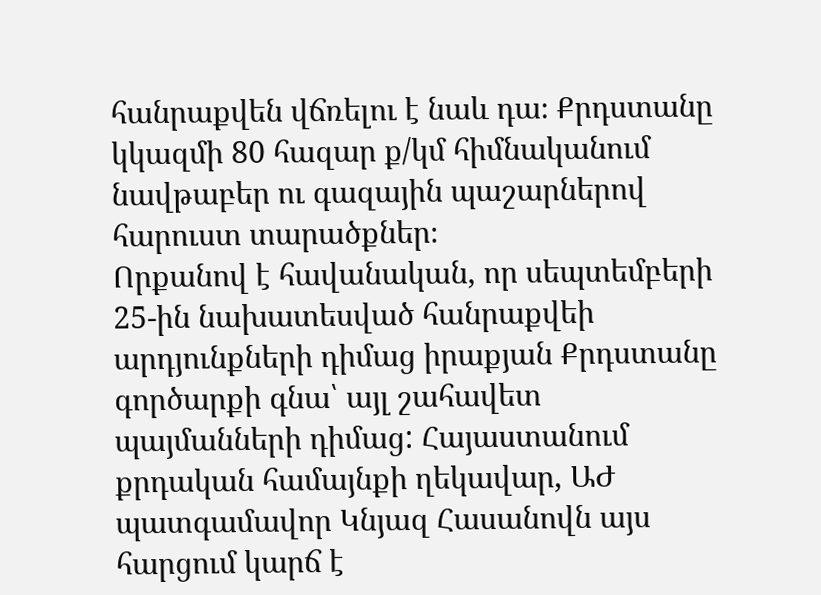հանրաքվեն վճռելու է նաև դա։ Քրդստանը կկազմի 80 հազար ք/կմ հիմնականում նավթաբեր ու գազային պաշարներով հարուստ տարածքներ։
Որքանով է հավանական, որ սեպտեմբերի 25-ին նախատեսված հանրաքվեի արդյունքների դիմաց իրաքյան Քրդստանը գործարքի գնա՝ այլ շահավետ պայմանների դիմաց: Հայաստանում քրդական համայնքի ղեկավար, ԱԺ պատգամավոր Կնյազ Հասանովն այս հարցում կարճ է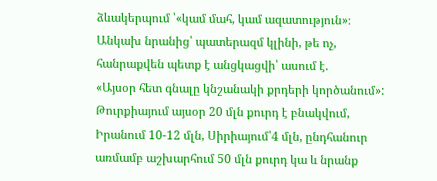ձևակերպում ՝«կամ մահ, կամ ազատություն»։ Անկախ նրանից՝ պատերազմ կլինի, թե ոչ, հանրաքվեն պետք է անցկացվի՝ ասում է.
«Այսօր հետ գնալը կնշանակի քրդերի կործանում»:
Թուրքիայում այսօր 20 մլն քուրդ է բնակվում, Իրանում 10-12 մլն, Սիրիայում՝4 մլն, ընդհանուր առմամբ աշխարհում 50 մլն քուրդ կա և նրանք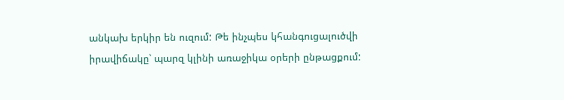անկախ երկիր են ուզում: Թե ինչպես կհանգուցալուծվի իրավիճակը՝ պարզ կլինի առաջիկա օրերի ընթացքում: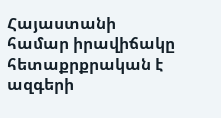Հայաստանի համար իրավիճակը հետաքրքրական է ազգերի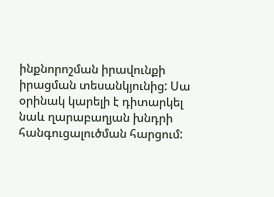ինքնորոշման իրավունքի իրացման տեսանկյունից: Սա օրինակ կարելի է դիտարկել նաև ղարաբաղյան խնդրի հանգուցալուծման հարցում: